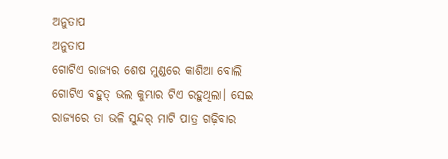ଅନୁତାପ
ଅନୁତାପ
ଗୋଟିଏ ରାଜ୍ୟର ଶେଷ ମୁଣ୍ଡରେ କାଶିଆ ବୋଲି ଗୋଟିଏ ବହୁତ୍ ଭଲ କୁମ୍ଭାର ଟିଏ ରହୁଥିଲା। ସେଇ ରାଜ୍ୟରେ ତା ଭଳି ସୁନ୍ଦର୍ ମାଟି ପାତ୍ର ଗଢ଼ିବାର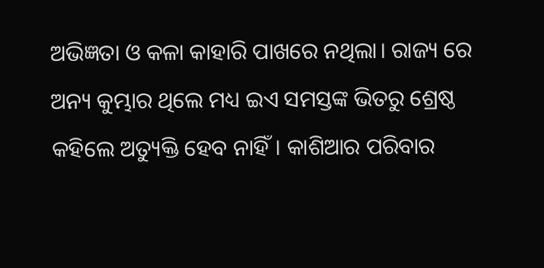ଅଭିଜ୍ଞତା ଓ କଳା କାହାରି ପାଖରେ ନଥିଲା। ରାଜ୍ୟ ରେ ଅନ୍ୟ କୁମ୍ଭାର ଥିଲେ ମଧ୍ୟ ଇଏ ସମସ୍ତଙ୍କ ଭିତରୁ ଶ୍ରେଷ୍ଠ କହିଲେ ଅତ୍ୟୁକ୍ତି ହେବ ନାହିଁ। କାଶିଆର ପରିବାର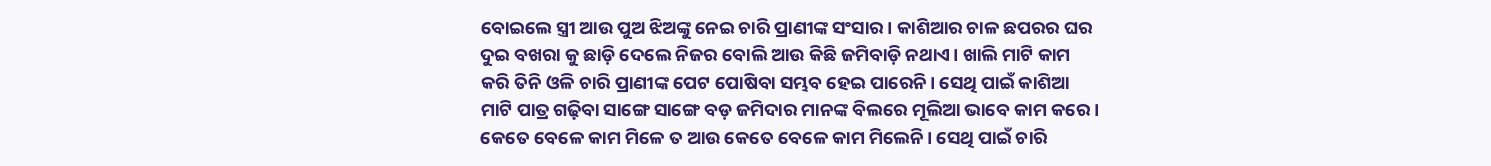ବୋଇଲେ ସ୍ତ୍ରୀ ଆଉ ପୁଅ ଝିଅଙ୍କୁ ନେଇ ଚାରି ପ୍ରାଣୀଙ୍କ ସଂସାର। କାଶିଆର ଚାଳ ଛପରର ଘର ଦୁଇ ବଖରା କୁ ଛାଡ଼ି ଦେଲେ ନିଜର ବୋଲି ଆଉ କିଛି ଜମିବାଡ଼ି ନଥାଏ। ଖାଲି ମାଟି କାମ କରି ତିନି ଓଳି ଚାରି ପ୍ରାଣୀଙ୍କ ପେଟ ପୋଷିବା ସମ୍ଭବ ହେଇ ପାରେନି। ସେଥି ପାଇଁ କାଶିଆ ମାଟି ପାତ୍ର ଗଢ଼ିବା ସାଙ୍ଗେ ସାଙ୍ଗେ ବଡ଼ ଜମିଦାର ମାନଙ୍କ ବିଲରେ ମୂଲିଆ ଭାବେ କାମ କରେ। କେତେ ବେଳେ କାମ ମିଳେ ତ ଆଉ କେତେ ବେଳେ କାମ ମିଲେନି। ସେଥି ପାଇଁ ଚାରି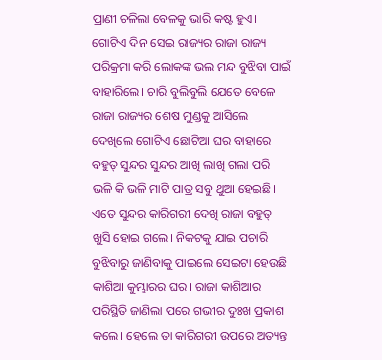ପ୍ରାଣୀ ଚଳିଲା ବେଳକୁ ଭାରି କଷ୍ଟ ହୁଏ।
ଗୋଟିଏ ଦିନ ସେଇ ରାଜ୍ୟର ରାଜା ରାଜ୍ୟ ପରିକ୍ରମା କରି ଲୋକଙ୍କ ଭଲ ମନ୍ଦ ବୁଝିବା ପାଇଁ ବାହାରିଲେ। ଚାରି ବୁଲିବୁଲି ଯେତେ ବେଳେ ରାଜା ରାଜ୍ୟର ଶେଷ ମୁଣ୍ଡକୁ ଆସିଲେ ଦେଖିଲେ ଗୋଟିଏ ଛୋଟିଆ ଘର ବାହାରେ ବହୁତ୍ ସୁନ୍ଦର ସୁନ୍ଦର ଆଖି ଲାଖି ଗଲା ପରି ଭଳି କି ଭଳି ମାଟି ପାତ୍ର ସବୁ ଥୁଆ ହେଇଛି। ଏତେ ସୁନ୍ଦର କାରିଗରୀ ଦେଖି ରାଜା ବହୁତ୍ ଖୁସି ହୋଇ ଗଲେ। ନିକଟକୁ ଯାଇ ପଚାରି ବୁଝିବାରୁ ଜାଣିବାକୁ ପାଇଲେ ସେଇଟା ହେଉଛି କାଶିଆ କୁମ୍ଭାରର ଘର। ରାଜା କାଶିଆର ପରିସ୍ଥିତି ଜାଣିଲା ପରେ ଗଭୀର ଦୁଃଖ ପ୍ରକାଶ କଲେ। ହେଲେ ତା କାରିଗରୀ ଉପରେ ଅତ୍ୟନ୍ତ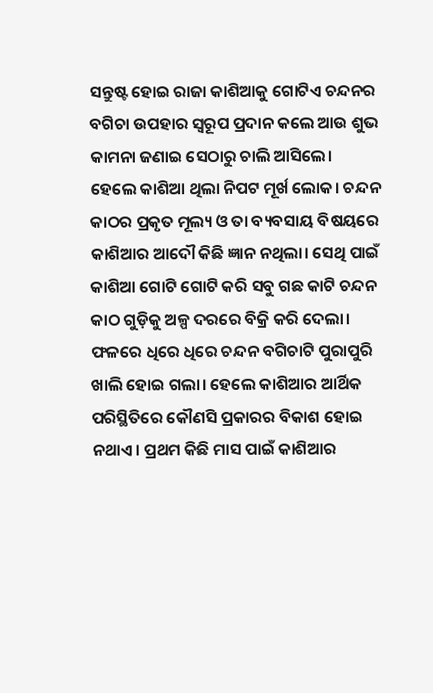ସନ୍ତୁଷ୍ଟ ହୋଇ ରାଜା କାଶିଆକୁ ଗୋଟିଏ ଚନ୍ଦନର ବଗିଚା ଉପହାର ସ୍ବରୂପ ପ୍ରଦାନ କଲେ ଆଉ ଶୁଭ କାମନା ଜଣାଇ ସେଠାରୁ ଚାଲି ଆସିଲେ।
ହେଲେ କାଶିଆ ଥିଲା ନିପଟ ମୂର୍ଖ ଲୋକ। ଚନ୍ଦନ କାଠର ପ୍ରକୃତ ମୂଲ୍ୟ ଓ ତା ବ୍ୟବସାୟ ବିଷୟରେ କାଶିଆର ଆଦୌ କିଛି ଜ୍ଞାନ ନଥିଲା। ସେଥି ପାଇଁ କାଶିଆ ଗୋଟି ଗୋଟି କରି ସବୁ ଗଛ କାଟି ଚନ୍ଦନ କାଠ ଗୁଡ଼ିକୁ ଅଳ୍ପ ଦରରେ ବିକ୍ରି କରି ଦେଲା। ଫଳରେ ଧିରେ ଧିରେ ଚନ୍ଦନ ବଗିଚାଟି ପୁରାପୁରି ଖାଲି ହୋଇ ଗଲା। ହେଲେ କାଶିଆର ଆର୍ଥିକ ପରିସ୍ଥିତିରେ କୌଣସି ପ୍ରକାରର ବିକାଶ ହୋଇ ନଥାଏ। ପ୍ରଥମ କିଛି ମାସ ପାଇଁ କାଶିଆର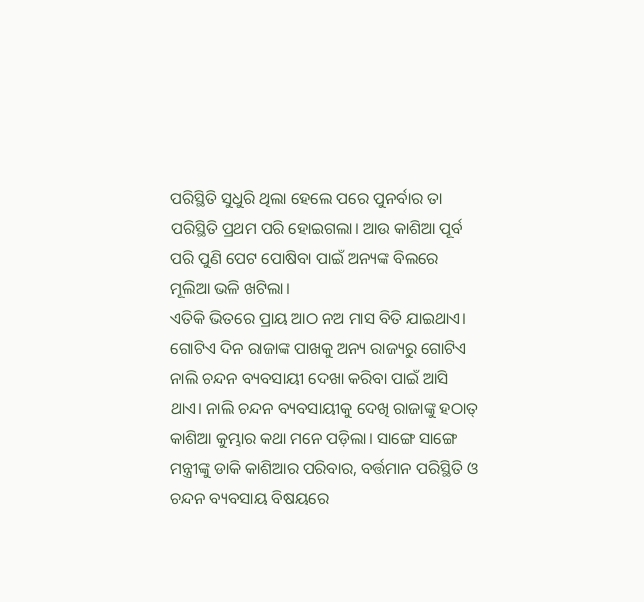ପରିସ୍ଥିତି ସୁଧୁରି ଥିଲା ହେଲେ ପରେ ପୁନର୍ବାର ତା ପରିସ୍ଥିତି ପ୍ରଥମ ପରି ହୋଇଗଲା। ଆଉ କାଶିଆ ପୂର୍ବ ପରି ପୁଣି ପେଟ ପୋଷିବା ପାଇଁ ଅନ୍ୟଙ୍କ ବିଲରେ ମୂଲିଆ ଭଳି ଖଟିଲା।
ଏତିକି ଭିତରେ ପ୍ରାୟ ଆଠ ନଅ ମାସ ବିତି ଯାଇଥାଏ। ଗୋଟିଏ ଦିନ ରାଜାଙ୍କ ପାଖକୁ ଅନ୍ୟ ରାଜ୍ୟରୁ ଗୋଟିଏ ନାଲି ଚନ୍ଦନ ବ୍ୟବସାୟୀ ଦେଖା କରିବା ପାଇଁ ଆସି ଥାଏ। ନାଲି ଚନ୍ଦନ ବ୍ୟବସାୟୀକୁ ଦେଖି ରାଜାଙ୍କୁ ହଠାତ୍ କାଶିଆ କୁମ୍ଭାର କଥା ମନେ ପଡ଼ିଲା। ସାଙ୍ଗେ ସାଙ୍ଗେ ମନ୍ତ୍ରୀଙ୍କୁ ଡାକି କାଶିଆର ପରିବାର, ବର୍ତ୍ତମାନ ପରିସ୍ଥିତି ଓ ଚନ୍ଦନ ବ୍ୟବସାୟ ବିଷୟରେ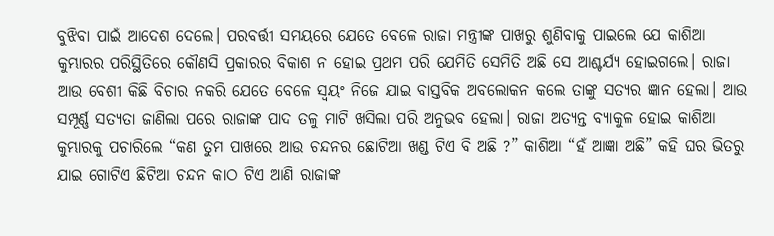ବୁଝିବା ପାଇଁ ଆଦେଶ ଦେଲେ। ପରବର୍ତ୍ତୀ ସମୟରେ ଯେତେ ବେଳେ ରାଜା ମନ୍ତ୍ରୀଙ୍କ ପାଖରୁ ଶୁଣିବାକୁ ପାଇଲେ ଯେ କାଶିଆ କୁମ୍ଭାରର ପରିସ୍ଥିତିରେ କୌଣସି ପ୍ରକାରର ବିକାଶ ନ ହୋଇ ପ୍ରଥମ ପରି ଯେମିତି ସେମିତି ଅଛି ସେ ଆଶ୍ଚର୍ଯ୍ୟ ହୋଇଗଲେ। ରାଜା ଆଉ ବେଶୀ କିଛି ବିଚାର ନକରି ଯେତେ ବେଳେ ସ୍ଵୟଂ ନିଜେ ଯାଇ ବାସ୍ତବିକ ଅବଲୋକନ କଲେ ତାଙ୍କୁ ସତ୍ୟର ଜ୍ଞାନ ହେଲା। ଆଉ ସମ୍ପୂର୍ଣ୍ଣ ସତ୍ୟତା ଜାଣିଲା ପରେ ରାଜାଙ୍କ ପାଦ ତଳୁ ମାଟି ଖସିଲା ପରି ଅନୁଭବ ହେଲା। ରାଜା ଅତ୍ୟନ୍ତ ବ୍ୟାକୁଳ ହୋଇ କାଶିଆ କୁମ୍ଭାରକୁ ପଚାରିଲେ “କଣ ତୁମ ପାଖରେ ଆଉ ଚନ୍ଦନର ଛୋଟିଆ ଖଣ୍ଡ ଟିଏ ବି ଅଛି ?” କାଶିଆ “ହଁ ଆଜ୍ଞା ଅଛି” କହି ଘର ଭିତରୁ ଯାଇ ଗୋଟିଏ ଛିଟିଆ ଚନ୍ଦନ କାଠ ଟିଏ ଆଣି ରାଜାଙ୍କ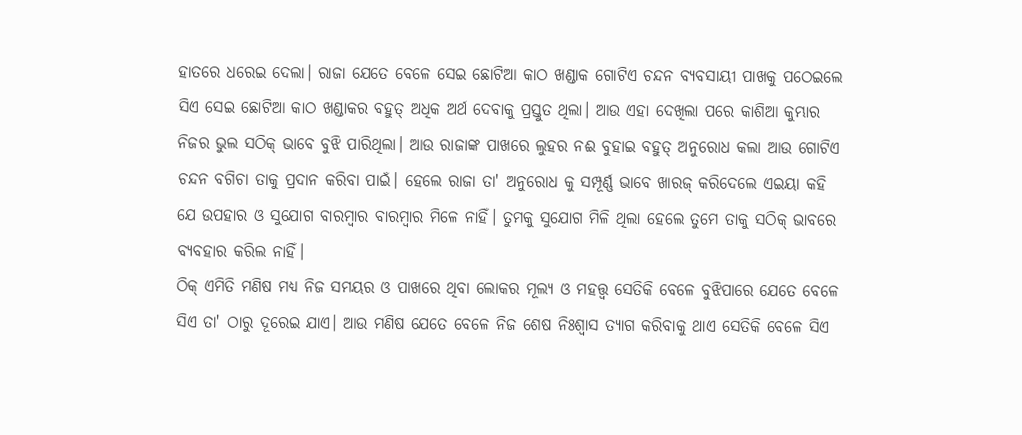ହାତରେ ଧରେଇ ଦେଲା। ରାଜା ଯେତେ ବେଳେ ସେଇ ଛୋଟିଆ କାଠ ଖଣ୍ଡାକ ଗୋଟିଏ ଚନ୍ଦନ ବ୍ୟବସାୟୀ ପାଖକୁ ପଠେଇଲେ ସିଏ ସେଇ ଛୋଟିଆ କାଠ ଖଣ୍ଡାକର ବହୁତ୍ ଅଧିକ ଅର୍ଥ ଦେବାକୁ ପ୍ରସ୍ତୁତ ଥିଲା। ଆଉ ଏହା ଦେଖିଲା ପରେ କାଶିଆ କୁମ୍ଭାର ନିଜର ଭୁଲ ସଠିକ୍ ଭାବେ ବୁଝି ପାରିଥିଲା। ଆଉ ରାଜାଙ୍କ ପାଖରେ ଲୁହର ନଈ ବୁହାଇ ବହୁତ୍ ଅନୁରୋଧ କଲା ଆଉ ଗୋଟିଏ ଚନ୍ଦନ ବଗିଚା ତାକୁ ପ୍ରଦାନ କରିବା ପାଇଁ। ହେଲେ ରାଜା ତା' ଅନୁରୋଧ କୁ ସମ୍ପୂର୍ଣ୍ଣ ଭାବେ ଖାରଜ୍ କରିଦେଲେ ଏଇୟା କହି ଯେ ଉପହାର ଓ ସୁଯୋଗ ବାରମ୍ବାର ବାରମ୍ବାର ମିଳେ ନାହିଁ। ତୁମକୁ ସୁଯୋଗ ମିଳି ଥିଲା ହେଲେ ତୁମେ ତାକୁ ସଠିକ୍ ଭାବରେ ବ୍ୟବହାର କରିଲ ନାହିଁ।
ଠିକ୍ ଏମିତି ମଣିଷ ମଧ୍ୟ ନିଜ ସମୟର ଓ ପାଖରେ ଥିବା ଲୋକର ମୂଲ୍ୟ ଓ ମହତ୍ତ୍ଵ ସେତିକି ବେଳେ ବୁଝିପାରେ ଯେତେ ବେଳେ ସିଏ ତା' ଠାରୁ ଦୂରେଇ ଯାଏ। ଆଉ ମଣିଷ ଯେତେ ବେଳେ ନିଜ ଶେଷ ନିଃଶ୍ୱାସ ତ୍ୟାଗ କରିବାକୁ ଥାଏ ସେତିକି ବେଳେ ସିଏ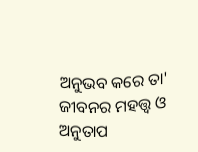ଅନୁଭବ କରେ ତା' ଜୀବନର ମହତ୍ତ୍ୱ ଓ ଅନୁତାପ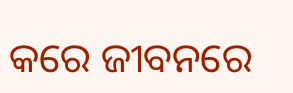କରେ ଜୀବନରେ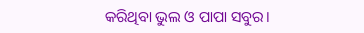କରିଥିବା ଭୁଲ ଓ ପାପା ସବୁର।